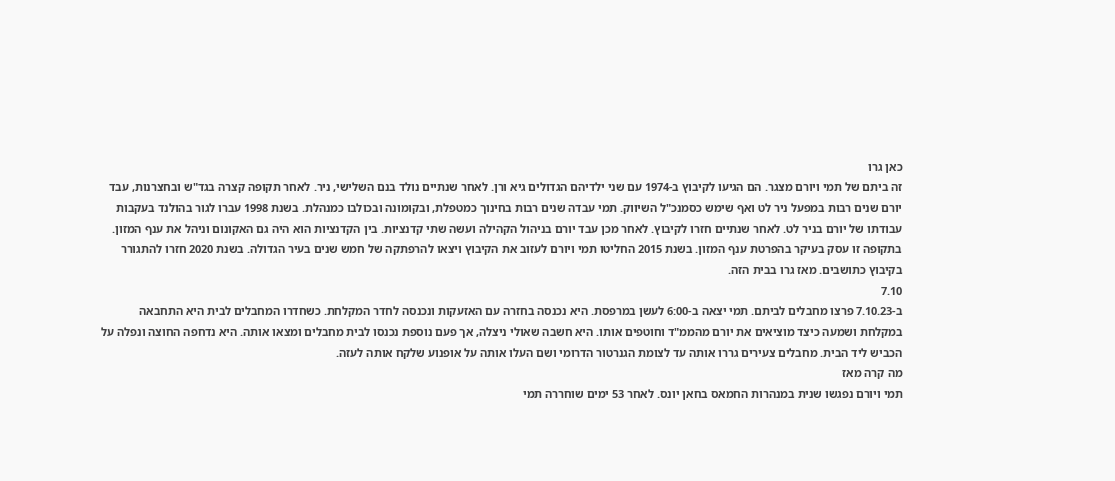כאן גרו
זה ביתם של תמי ויורם מצגר. הם הגיעו לקיבוץ ב-1974 עם שני ילדיהם הגדולים גיא ורן. לאחר שנתיים נולד בנם השלישי, ניר. לאחר תקופה קצרה בגד"ש ובחצרנות, עבד יורם שנים רבות במפעל ניר לט ואף שימש כסמנכ"ל השיווק. תמי עבדה שנים רבות בחינוך כמטפלת, ובקומונה ובכולבו כמנהלת. בשנת 1998 עברו לגור בהולנד בעקבות עבודתו של יורם בניר לט. לאחר שנתיים חזרו לקיבוץ. לאחר מכן עבד יורם בניהול הקהילה ועשה שתי קדנציות. בין הקדנציות הוא היה גם האקונום וניהל את ענף המזון. בתקופה זו עסק בעיקר בהפרטת ענף המזון. בשנת 2015 החליטו תמי ויורם לעזוב את הקיבוץ ויצאו להרפתקה של חמש שנים בעיר הגדולה. בשנת 2020 חזרו להתגורר בקיבוץ כתושבים. מאז גרו בבית הזה.
7.10
ב-7.10.23 פרצו מחבלים לביתם. תמי יצאה ב-6:00 לעשן במרפסת. היא נכנסה בחזרה עם האזעקות ונכנסה לחדר המקלחת. כשחדרו המחבלים לבית היא התחבאה במקלחת ושמעה כיצד מוציאים את יורם מהממ"ד וחוטפים אותו. היא חשבה שאולי ניצלה, אך פעם נוספת נכנסו לבית מחבלים ומצאו אותה. היא נדחפה החוצה ונפלה על הכביש ליד הבית. מחבלים צעירים גררו אותה עד לצומת הגנרטור הדרומי ושם העלו אותה על אופנוע שלקח אותה לעזה.
מה קרה מאז
תמי ויורם נפגשו שנית במנהרות החמאס בחאן יונס. לאחר 53 ימים שוחררה תמי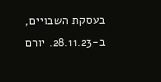בעסקת השבויים, ב-28.11.23. יורם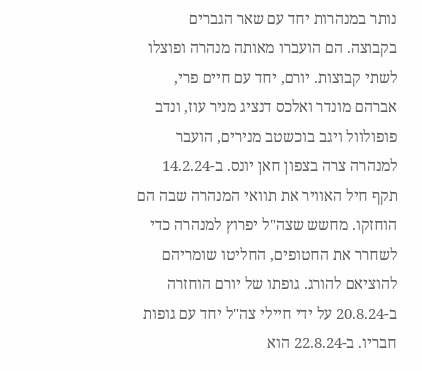נותר במנהרות יחד עם שאר הגברים בקבוצה. הם הועברו מאותה מנהרה ופוצלו לשתי קבוצות. יורם, יחד עם חיים פרי, אברהם מונדר ואלכס דנציג מניר עוז, ונדב פופולוול ויגב בוכשטב מנירים, הועבר למנהרה צרה בצפון חאן יונס. ב-14.2.24 תקף חיל האוויר את תוואי המנהרה שבה הם הוחזקו. מחשש שצה"ל יפרוץ למנהרה כדי לשחרר את החטופים, החליטו שומריהם להוציאם להורג. גופתו של יורם הוחזרה ב-20.8.24 על ידי חיילי צה"ל יחד עם גופות חבריו. ב-22.8.24 הוא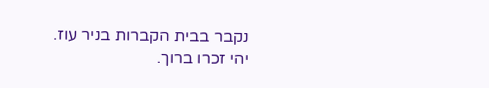נקבר בבית הקברות בניר עוז.
יהי זכרו ברוך.